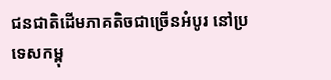ជនជាតិដើមភាគតិចជាច្រើនអំបូរ នៅប្រទេសកម្ពុ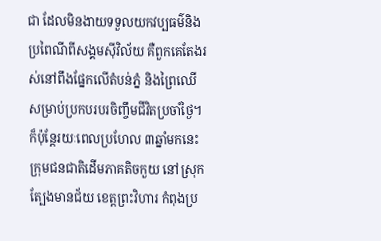ជា ដែលមិនងាយទទួលយកវប្បធម៌និងប្រពៃណីពីសង្គមស៊ីវិល័យ គឺពួកគេតែងរស់នៅពឹងផ្នែកលើតំបន់ភ្នំ និងព្រៃឈើសម្រាប់ប្រកបរបរចិញ្ចឹមជីវិតប្រចាំថ្ងៃ។ ក៏ប៉ុន្តែរយៈពេលប្រហែល ៣ឆ្នាំមកនេះ ក្រុមជនជាតិដើមភាគតិចកួយ នៅស្រុកត្បែងមានជ័យ ខេត្តព្រះវិហារ កំពុងប្រ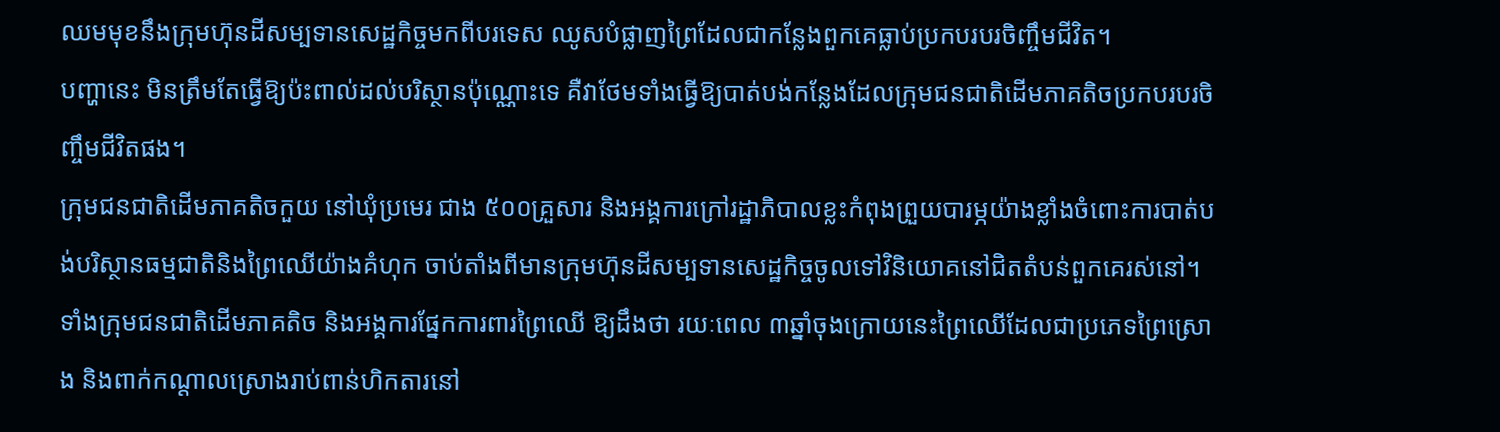ឈមមុខនឹងក្រុមហ៊ុនដីសម្បទានសេដ្ឋកិច្ចមកពីបរទេស ឈូសបំផ្លាញព្រៃដែលជាកន្លែងពួកគេធ្លាប់ប្រកបរបរចិញ្ចឹមជីវិត។
បញ្ហានេះ មិនត្រឹមតែធ្វើឱ្យប៉ះពាល់ដល់បរិស្ថានប៉ុណ្ណោះទេ គឺវាថែមទាំងធ្វើឱ្យបាត់បង់កន្លែងដែលក្រុមជនជាតិដើមភាគតិចប្រកបរបរចិញ្ចឹមជីវិតផង។
ក្រុមជនជាតិដើមភាគតិចកួយ នៅឃុំប្រមេរ ជាង ៥០០គ្រួសារ និងអង្គការក្រៅរដ្ឋាភិបាលខ្លះកំពុងព្រួយបារម្ភយ៉ាងខ្លាំងចំពោះការបាត់បង់បរិស្ថានធម្មជាតិនិងព្រៃឈើយ៉ាងគំហុក ចាប់តាំងពីមានក្រុមហ៊ុនដីសម្បទានសេដ្ឋកិច្ចចូលទៅវិនិយោគនៅជិតតំបន់ពួកគេរស់នៅ។
ទាំងក្រុមជនជាតិដើមភាគតិច និងអង្គការផ្នែកការពារព្រៃឈើ ឱ្យដឹងថា រយៈពេល ៣ឆ្នាំចុងក្រោយនេះព្រៃឈើដែលជាប្រភេទព្រៃស្រោង និងពាក់កណ្ដាលស្រោងរាប់ពាន់ហិកតារនៅ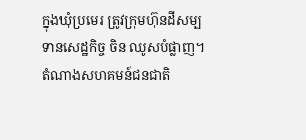ក្នុងឃុំប្រមេរ ត្រូវក្រុមហ៊ុនដីសម្បទានសេដ្ឋកិច្ច ចិន ឈូសបំផ្លាញ។
តំណាងសហគមន៍ជនជាតិ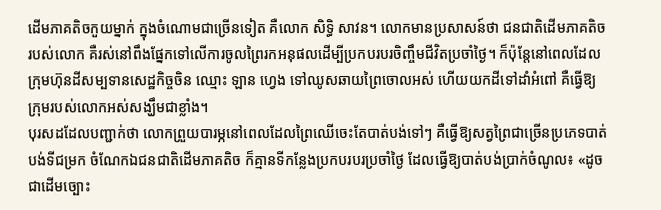ដើមភាគតិចកួយម្នាក់ ក្នុងចំណោមជាច្រើនទៀត គឺលោក សិទ្ធិ សាវន។ លោកមានប្រសាសន៍ថា ជនជាតិដើមភាគតិចរបស់លោក គឺរស់នៅពឹងផ្នែកទៅលើការចូលព្រៃរកអនុផលដើម្បីប្រកបរបរចិញ្ចឹមជីវិតប្រចាំថ្ងៃ។ ក៏ប៉ុន្តែនៅពេលដែលក្រុមហ៊ុនដីសម្បទានសេដ្ឋកិច្ចចិន ឈ្មោះ ឡាន ហ្វេង ទៅឈូសឆាយព្រៃចោលអស់ ហើយយកដីទៅដាំអំពៅ គឺធ្វើឱ្យក្រុមរបស់លោកអស់សង្ឃឹមជាខ្លាំង។
បុរសដដែលបញ្ជាក់ថា លោកព្រួយបារម្ភនៅពេលដែលព្រៃឈើចេះតែបាត់បង់ទៅៗ គឺធ្វើឱ្យសត្វព្រៃជាច្រើនប្រភេទបាត់បង់ទីជម្រក ចំណែកឯជនជាតិដើមភាគតិច ក៏គ្មានទីកន្លែងប្រកបរបរប្រចាំថ្ងៃ ដែលធ្វើឱ្យបាត់បង់ប្រាក់ចំណូល៖ «ដូចជាដើមច្បោះ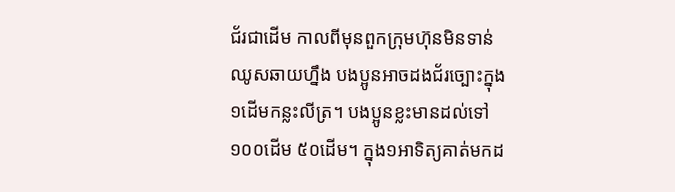ជ័រជាដើម កាលពីមុនពួកក្រុមហ៊ុនមិនទាន់ឈូសឆាយហ្នឹង បងប្អូនអាចដងជ័រច្បោះក្នុង១ដើមកន្លះលីត្រ។ បងប្អូនខ្លះមានដល់ទៅ ១០០ដើម ៥០ដើម។ ក្នុង១អាទិត្យគាត់មកដ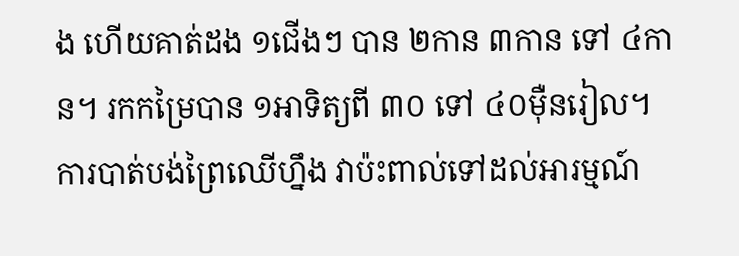ង ហើយគាត់ដង ១ជើងៗ បាន ២កាន ៣កាន ទៅ ៤កាន។ រកកម្រៃបាន ១អាទិត្យពី ៣០ ទៅ ៤០ម៉ឺនរៀល។ ការបាត់បង់ព្រៃឈើហ្នឹង វាប៉ះពាល់ទៅដល់អារម្មណ៍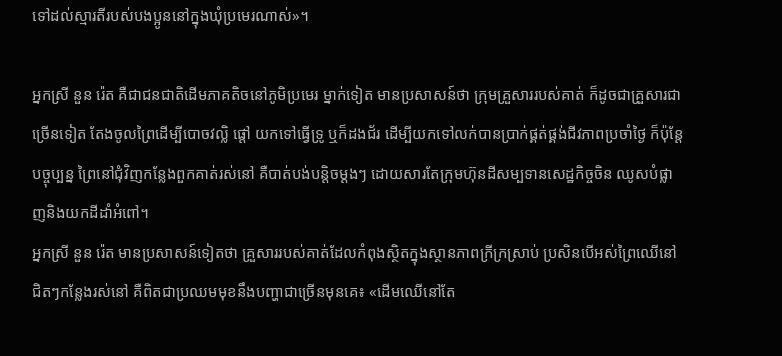ទៅដល់ស្មារតីរបស់បងប្អូននៅក្នុងឃុំប្រមេរណាស់»។

អ្នកស្រី នួន រ៉េត គឺជាជនជាតិដើមភាគតិចនៅភូមិប្រមេរ ម្នាក់ទៀត មានប្រសាសន៍ថា ក្រុមគ្រួសាររបស់គាត់ ក៏ដូចជាគ្រួសារជាច្រើនទៀត តែងចូលព្រៃដើម្បីបោចវល្លិ ផ្ដៅ យកទៅធ្វើទ្រូ ឬក៏ដងជ័រ ដើម្បីយកទៅលក់បានប្រាក់ផ្គត់ផ្គង់ជីវភាពប្រចាំថ្ងៃ ក៏ប៉ុន្តែបច្ចុប្បន្ន ព្រៃនៅជុំវិញកន្លែងពួកគាត់រស់នៅ គឺបាត់បង់បន្តិចម្ដងៗ ដោយសារតែក្រុមហ៊ុនដីសម្បទានសេដ្ឋកិច្ចចិន ឈូសបំផ្លាញនិងយកដីដាំអំពៅ។
អ្នកស្រី នួន រ៉េត មានប្រសាសន៍ទៀតថា គ្រួសាររបស់គាត់ដែលកំពុងស្ថិតក្នុងស្ថានភាពក្រីក្រស្រាប់ ប្រសិនបើអស់ព្រៃឈើនៅជិតៗកន្លែងរស់នៅ គឺពិតជាប្រឈមមុខនឹងបញ្ហាជាច្រើនមុនគេ៖ «ដើមឈើនៅតែ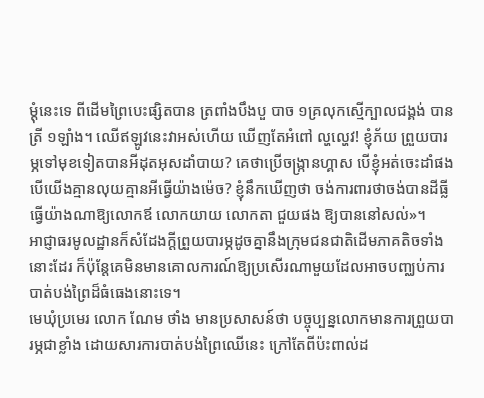ម្ដុំនេះទេ ពីដើមព្រៃបេះផ្សិតបាន ត្រពាំងបឹងបួ បាច ១គ្រលុកស្មើក្បាលជង្គង់ បានត្រី ១ឡាំង។ ឈើឥឡូវនេះវាអស់ហើយ ឃើញតែអំពៅ ល្ហល្ហេវ! ខ្ញុំភ័យ ព្រួយបារម្ភទៅមុខទៀតបានអីដុតអុសដាំបាយ? គេថាប្រើចង្ក្រានហ្គាស បើខ្ញុំអត់ចេះដាំផង បើយើងគ្មានលុយគ្មានអីធ្វើយ៉ាងម៉េច? ខ្ញុំនឹកឃើញថា ចង់ការពារថាចង់បានដីធ្លី ធ្វើយ៉ាងណាឱ្យលោកឪ លោកយាយ លោកតា ជួយផង ឱ្យបាននៅសល់»។
អាជ្ញាធរមូលដ្ឋានក៏សំដែងក្ដីព្រួយបារម្ភដូចគ្នានឹងក្រុមជនជាតិដើមភាគតិចទាំងនោះដែរ ក៏ប៉ុន្តែគេមិនមានគោលការណ៍ឱ្យប្រសើរណាមួយដែលអាចបញ្ឈប់ការបាត់បង់ព្រៃដ៏ធំធេងនោះទេ។
មេឃុំប្រមេរ លោក ណែម ថាំង មានប្រសាសន៍ថា បច្ចុប្បន្នលោកមានការព្រួយបារម្ភជាខ្លាំង ដោយសារការបាត់បង់ព្រៃឈើនេះ ក្រៅតែពីប៉ះពាល់ដ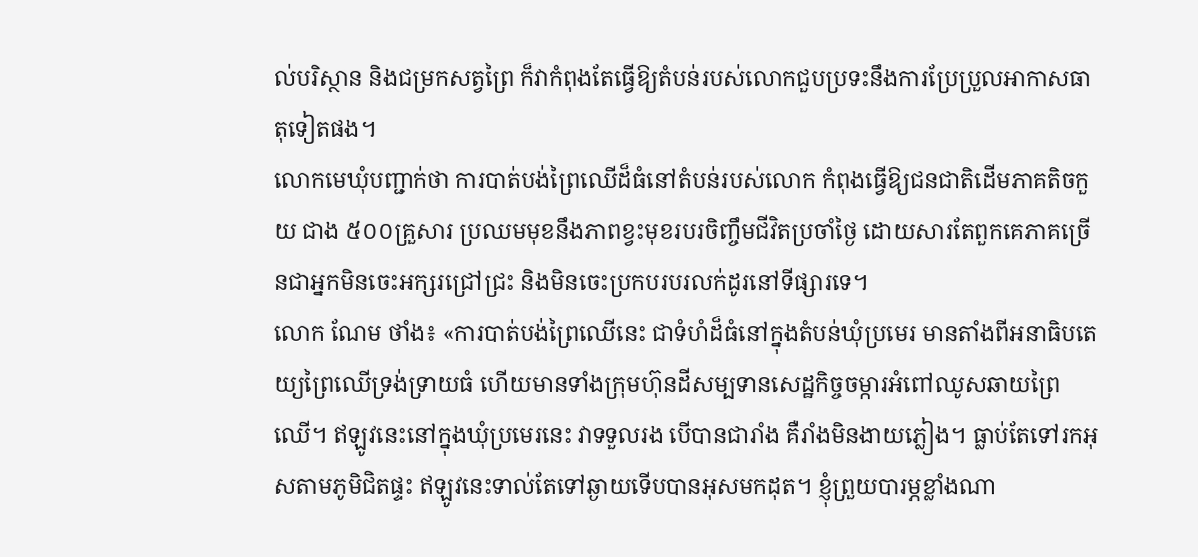ល់បរិស្ថាន និងជម្រកសត្វព្រៃ ក៏វាកំពុងតែធ្វើឱ្យតំបន់របស់លោកជួបប្រទះនឹងការប្រែប្រួលអាកាសធាតុទៀតផង។
លោកមេឃុំបញ្ជាក់ថា ការបាត់បង់ព្រៃឈើដ៏ធំនៅតំបន់របស់លោក កំពុងធ្វើឱ្យជនជាតិដើមភាគតិចកួយ ជាង ៥០០គ្រួសារ ប្រឈមមុខនឹងភាពខ្វះមុខរបរចិញ្ចឹមជីវិតប្រចាំថ្ងៃ ដោយសារតែពួកគេភាគច្រើនជាអ្នកមិនចេះអក្សរជ្រៅជ្រះ និងមិនចេះប្រកបរបរលក់ដូរនៅទីផ្សារទេ។
លោក ណែម ថាំង៖ «ការបាត់បង់ព្រៃឈើនេះ ជាទំហំដ៏ធំនៅក្នុងតំបន់ឃុំប្រមេរ មានតាំងពីអនាធិបតេយ្យព្រៃឈើទ្រង់ទ្រាយធំ ហើយមានទាំងក្រុមហ៊ុនដីសម្បទានសេដ្ឋកិច្ចចម្ការអំពៅឈូសឆាយព្រៃឈើ។ ឥឡូវនេះនៅក្នុងឃុំប្រមេរនេះ វាទទួលរង បើបានជារាំង គឺរាំងមិនងាយភ្លៀង។ ធ្លាប់តែទៅរកអុសតាមភូមិជិតផ្ទះ ឥឡូវនេះទាល់តែទៅឆ្ងាយទើបបានអុសមកដុត។ ខ្ញុំព្រួយបារម្ភខ្លាំងណា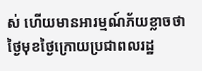ស់ ហើយមានអារម្មណ៍ភ័យខ្លាចថា ថ្ងៃមុខថ្ងៃក្រោយប្រជាពលរដ្ឋ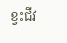ខ្វះជីវ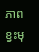ភាព ខ្វះមុ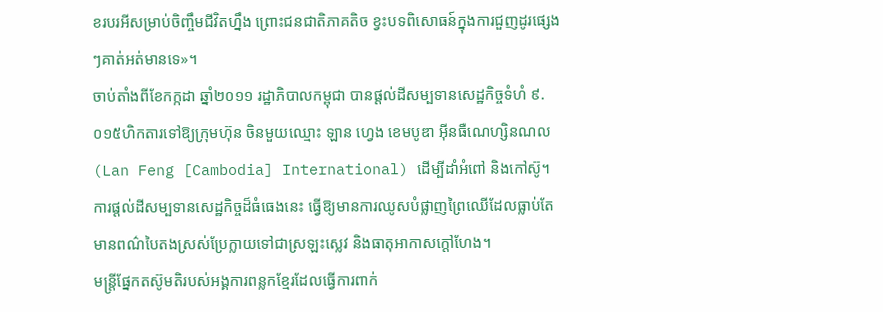ខរបរអីសម្រាប់ចិញ្ចឹមជីវិតហ្នឹង ព្រោះជនជាតិភាគតិច ខ្វះបទពិសោធន៍ក្នុងការជួញដូរផ្សេងៗគាត់អត់មានទេ»។
ចាប់តាំងពីខែកក្កដា ឆ្នាំ២០១១ រដ្ឋាភិបាលកម្ពុជា បានផ្ដល់ដីសម្បទានសេដ្ឋកិច្ចទំហំ ៩.០១៥ហិកតារទៅឱ្យក្រុមហ៊ុន ចិនមួយឈ្មោះ ឡាន ហ្វេង ខេមបូឌា អ៊ីនធឺណេហ្សិនណល (Lan Feng [Cambodia] International) ដើម្បីដាំអំពៅ និងកៅស៊ូ។
ការផ្ដល់ដីសម្បទានសេដ្ឋកិច្ចដ៏ធំធេងនេះ ធ្វើឱ្យមានការឈូសបំផ្លាញព្រៃឈើដែលធ្លាប់តែមានពណ៌បៃតងស្រស់ប្រែក្លាយទៅជាស្រឡះស្លេវ និងធាតុអាកាសក្ដៅហែង។
មន្ត្រីផ្នែកតស៊ូមតិរបស់អង្គការពន្លកខ្មែរដែលធ្វើការពាក់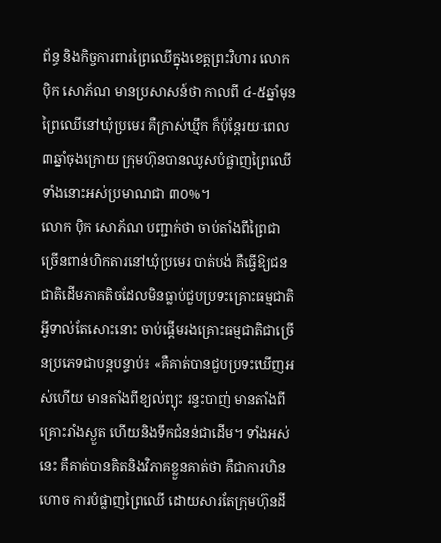ព័ន្ធ និងកិច្ចការពារព្រៃឈើក្នុងខេត្តព្រះវិហារ លោក ប៉ិក សោភ័ណ មានប្រសាសន៍ថា កាលពី ៤-៥ឆ្នាំមុន ព្រៃឈើនៅឃុំប្រមេរ គឺក្រាស់ឃ្មឹក ក៏ប៉ុន្តែរយៈពេល ៣ឆ្នាំចុងក្រោយ ក្រុមហ៊ុនបានឈូសបំផ្លាញព្រៃឈើទាំងនោះអស់ប្រមាណជា ៣០%។
លោក ប៉ិក សោភ័ណ បញ្ជាក់ថា ចាប់តាំងពីព្រៃជាច្រើនពាន់ហិកតារនៅឃុំប្រមេរ បាត់បង់ គឺធ្វើឱ្យជនជាតិដើមភាគតិចដែលមិនធ្លាប់ជួបប្រទះគ្រោះធម្មជាតិអ្វីទាល់តែសោះនោះ ចាប់ផ្ដើមរងគ្រោះធម្មជាតិជាច្រើនប្រភេទជាបន្តបន្ទាប់៖ «គឺគាត់បានជួបប្រទះឃើញអស់ហើយ មានតាំងពីខ្យល់ព្យុះ រន្ទះបាញ់ មានតាំងពីគ្រោះរាំងស្ងួត ហើយនិងទឹកជំនន់ជាដើម។ ទាំងអស់នេះ គឺគាត់បានគិតនិងវិភាគខ្លួនគាត់ថា គឺជាការហិនហោច ការបំផ្លាញព្រៃឈើ ដោយសារតែក្រុមហ៊ុនដី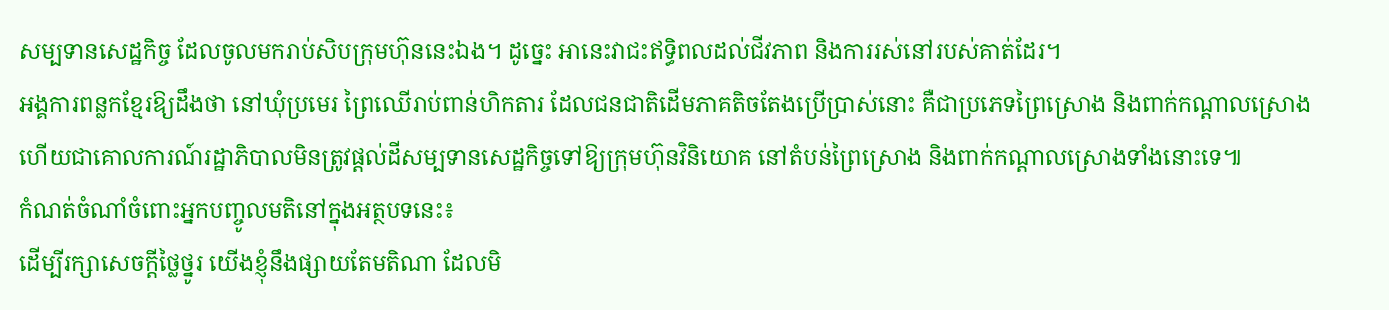សម្បទានសេដ្ឋកិច្ច ដែលចូលមករាប់សិបក្រុមហ៊ុននេះឯង។ ដូច្នេះ អានេះវាជះឥទ្ធិពលដល់ជីវភាព និងការរស់នៅរបស់គាត់ដែរ។
អង្គការពន្លកខ្មែរឱ្យដឹងថា នៅឃុំប្រមេរ ព្រៃឈើរាប់ពាន់ហិកតារ ដែលជនជាតិដើមភាគតិចតែងប្រើប្រាស់នោះ គឺជាប្រភេទព្រៃស្រោង និងពាក់កណ្ដាលស្រោង ហើយជាគោលការណ៍រដ្ឋាភិបាលមិនត្រូវផ្ដល់ដីសម្បទានសេដ្ឋកិច្ចទៅឱ្យក្រុមហ៊ុនវិនិយោគ នៅតំបន់ព្រៃស្រោង និងពាក់កណ្ដាលស្រោងទាំងនោះទេ៕
កំណត់ចំណាំចំពោះអ្នកបញ្ចូលមតិនៅក្នុងអត្ថបទនេះ៖
ដើម្បីរក្សាសេចក្ដីថ្លៃថ្នូរ យើងខ្ញុំនឹងផ្សាយតែមតិណា ដែលមិ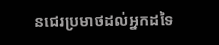នជេរប្រមាថដល់អ្នកដទៃ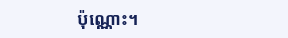ប៉ុណ្ណោះ។